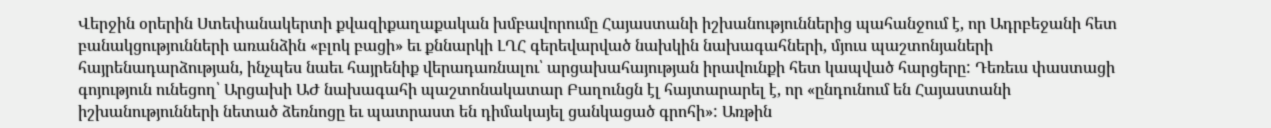Վերջին օրերին Ստեփանակերտի քվազիքաղաքական խմբավորումը Հայաստանի իշխանություններից պահանջում է, որ Ադրբեջանի հետ բանակցությունների առանձին «բլոկ բացի» եւ քննարկի ԼՂՀ գերեվարված նախկին նախագահների, մյուս պաշտոնյաների հայրենադարձության, ինչպես նաեւ հայրենիք վերադառնալու՝ արցախահայության իրավունքի հետ կապված հարցերը: Դեռեւս փաստացի գոյություն ունեցող՝ Արցախի ԱԺ նախագահի պաշտոնակատար Բաղունցն էլ հայտարարել է, որ «ընդունում են Հայաստանի իշխանությունների նետած ձեռնոցը եւ պատրաստ են դիմակայել ցանկացած գրոհի»: Առթին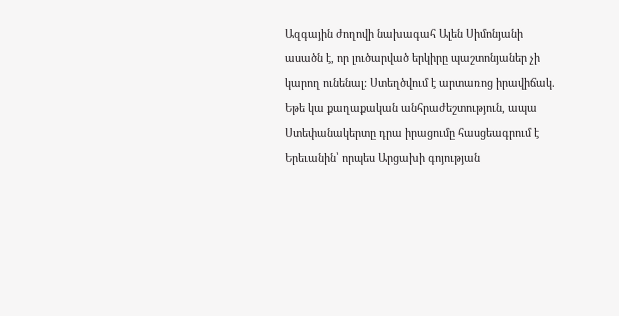Ազգային ժողովի նախագահ Ալեն Սիմոնյանի ասածն է, որ լուծարված երկիրը պաշտոնյաներ չի կարող ունենալ: Ստեղծվում է արտառոց իրավիճակ. Եթե կա քաղաքական անհրաժեշտություն, ապա Ստեփանակերտը դրա իրացումը հասցեագրում է Երեւանին՝ որպես Արցախի գոյության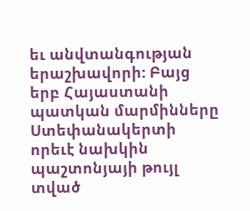եւ անվտանգության երաշխավորի: Բայց երբ Հայաստանի պատկան մարմինները Ստեփանակերտի որեւէ նախկին պաշտոնյայի թույլ տված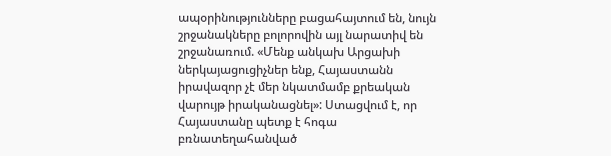ապօրինությունները բացահայտում են, նույն շրջանակները բոլորովին այլ նարատիվ են շրջանառում. «Մենք անկախ Արցախի ներկայացուցիչներ ենք, Հայաստանն իրավազոր չէ մեր նկատմամբ քրեական վարույթ իրականացնել»: Ստացվում է, որ Հայաստանը պետք է հոգա բռնատեղահանված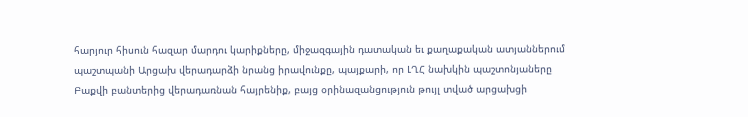հարյուր հիսուն հազար մարդու կարիքները, միջազգային դատական եւ քաղաքական ատյաններում պաշտպանի Արցախ վերադարձի նրանց իրավունքը, պայքարի, որ ԼՂՀ նախկին պաշտոնյաները Բաքվի բանտերից վերադառնան հայրենիք, բայց օրինազանցություն թույլ տված արցախցի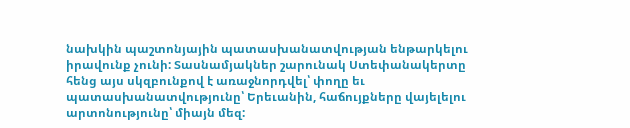նախկին պաշտոնյային պատասխանատվության ենթարկելու իրավունք չունի: Տասնամյակներ շարունակ Ստեփանակերտը հենց այս սկզբունքով է առաջնորդվել՝ փողը եւ պատասխանատվությունը՝ Երեւանին, հաճույքները վայելելու արտոնությունը՝ միայն մեզ: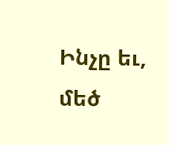Ինչը եւ, մեծ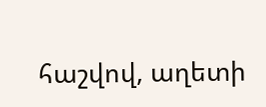հաշվով, աղետի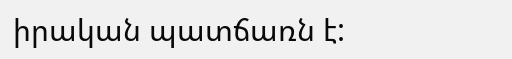իրական պատճառն է: